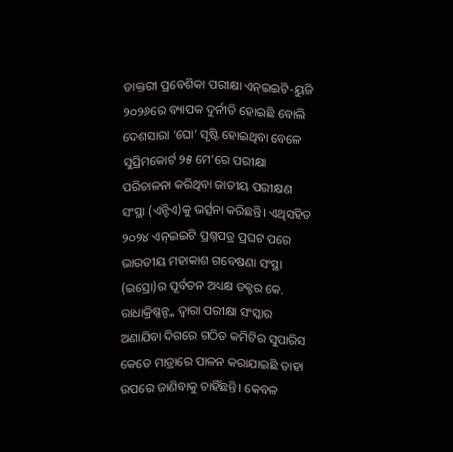ଡାକ୍ତରୀ ପ୍ରବେଶିକା ପରୀକ୍ଷା ଏନ୍ଇଇଟି-ୟୁଜି ୨୦୨୬ରେ ବ୍ୟାପକ ଦୁର୍ନୀତି ହୋଇଛି ବୋଲି ଦେଶସାରା ‘ଘୋ’ ସୃଷ୍ଟି ହୋଇଥିବା ବେଳେ ସୁପ୍ରିମକୋର୍ଟ ୨୫ ମେ’ରେ ପରୀକ୍ଷା ପରିଚାଳନା କରିଥିବା ଜାତୀୟ ପରୀକ୍ଷଣ ସଂସ୍ଥା (ଏନ୍ଟିଏ)କୁ ଭର୍ତ୍ସନା କରିଛନ୍ତି। ଏଥିସହିତ ୨୦୨୪ ଏନ୍ଇଇଟି ପ୍ରଶ୍ନପତ୍ର ପ୍ରଘଟ ପରେ ଭାରତୀୟ ମହାକାଶ ଗବେଷଣା ସଂସ୍ଥା (ଇସ୍ରୋ)ର ପୂର୍ବତନ ଅଧ୍ୟକ୍ଷ ଡକ୍ଟର କେ. ରାଧାକ୍ରିଷ୍ଣନ୍ଙ୍କ ଦ୍ୱାରା ପରୀକ୍ଷା ସଂସ୍କାର ଅଣାଯିବା ଦିଗରେ ଗଠିତ କମିଟିର ସୁପାରିସ କେତେ ମାତ୍ରାରେ ପାଳନ କରାଯାଇଛି ତାହା ଉପରେ ଜାଣିବାକୁ ଚାହିଁଛନ୍ତି। କେବଳ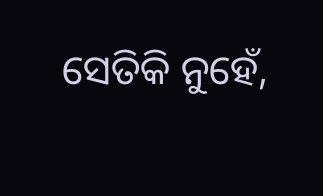ସେତିକି ନୁହେଁ,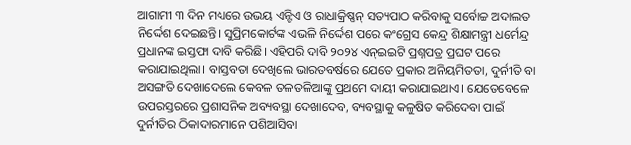ଆଗାମୀ ୩ ଦିନ ମଧ୍ୟରେ ଉଭୟ ଏନ୍ଟିଏ ଓ ରାଧାକ୍ରିଷ୍ଣନ୍ ସତ୍ୟପାଠ କରିବାକୁ ସର୍ବୋଚ୍ଚ ଅଦାଲତ ନିର୍ଦ୍ଦେଶ ଦେଇଛନ୍ତି। ସୁପ୍ରିମକୋର୍ଟଙ୍କ ଏଭଳି ନିର୍ଦ୍ଦେଶ ପରେ କଂଗ୍ରେସ କେନ୍ଦ୍ର ଶିକ୍ଷାମନ୍ତ୍ରୀ ଧର୍ମେନ୍ଦ୍ର ପ୍ରଧାନଙ୍କ ଇସ୍ତଫା ଦାବି କରିଛି। ଏହିପରି ଦାବି ୨୦୨୪ ଏନ୍ଇଇଟି ପ୍ରଶ୍ନପତ୍ର ପ୍ରଘଟ ପରେ କରାଯାଇଥିଲା। ବାସ୍ତବତା ଦେଖିଲେ ଭାରତବର୍ଷରେ ଯେତେ ପ୍ରକାର ଅନିୟମିତତା, ଦୁର୍ନୀତି ବା ଅସଙ୍ଗତି ଦେଖାଦେଲେ କେବଳ ତଳତଳିଆଙ୍କୁ ପ୍ରଥମେ ଦାୟୀ କରାଯାଇଥାଏ। ଯେତେବେଳେ ଉପରସ୍ତରରେ ପ୍ରଶାସନିକ ଅବ୍ୟବସ୍ଥା ଦେଖାଦେବ, ବ୍ୟବସ୍ଥାକୁ କଳୁଷିତ କରିଦେବା ପାଇଁ ଦୁର୍ନୀତିର ଠିକାଦାରମାନେ ପଶିଆସିବା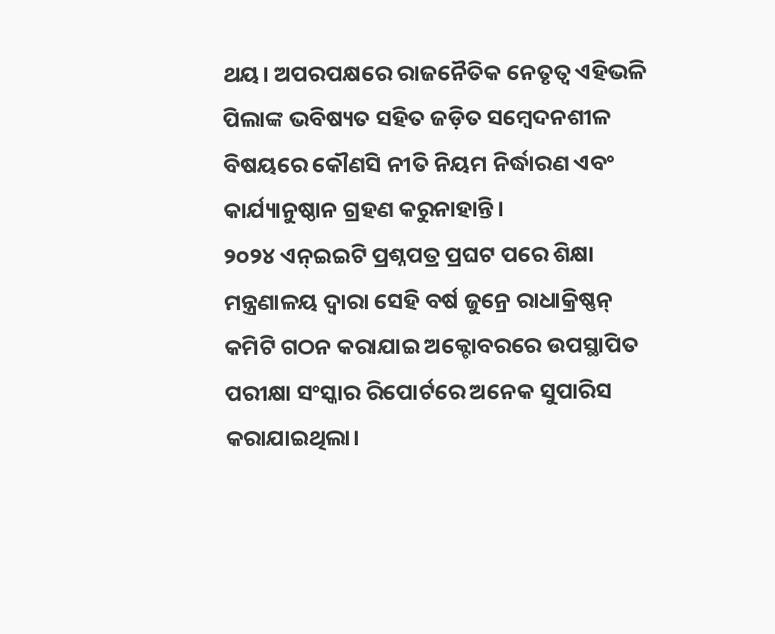ଥୟ। ଅପରପକ୍ଷରେ ରାଜନୈତିକ ନେତୃତ୍ୱ ଏହିଭଳି ପିଲାଙ୍କ ଭବିଷ୍ୟତ ସହିତ ଜଡ଼ିତ ସମ୍ବେଦନଶୀଳ ବିଷୟରେ କୌଣସି ନୀତି ନିୟମ ନିର୍ଦ୍ଧାରଣ ଏବଂ କାର୍ଯ୍ୟାନୁଷ୍ଠାନ ଗ୍ରହଣ କରୁନାହାନ୍ତି।
୨୦୨୪ ଏନ୍ଇଇଟି ପ୍ରଶ୍ନପତ୍ର ପ୍ରଘଟ ପରେ ଶିକ୍ଷା ମନ୍ତ୍ରଣାଳୟ ଦ୍ୱାରା ସେହି ବର୍ଷ ଜୁନ୍ରେ ରାଧାକ୍ରିଷ୍ଣନ୍ କମିଟି ଗଠନ କରାଯାଇ ଅକ୍ଟୋବରରେ ଉପସ୍ଥାପିତ ପରୀକ୍ଷା ସଂସ୍କାର ରିପୋର୍ଟରେ ଅନେକ ସୁପାରିସ କରାଯାଇଥିଲା।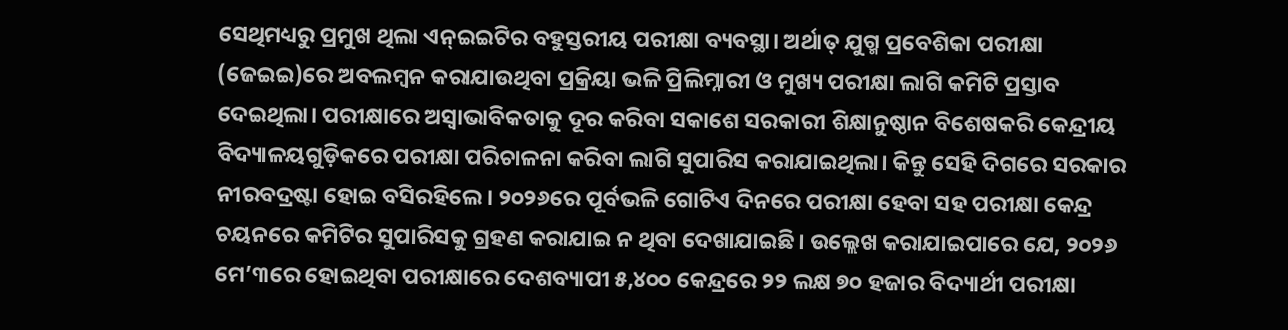ସେଥିମଧ୍ୟରୁ ପ୍ରମୁଖ ଥିଲା ଏନ୍ଇଇଟିର ବହୁସ୍ତରୀୟ ପରୀକ୍ଷା ବ୍ୟବସ୍ଥା। ଅର୍ଥାତ୍ ଯୁଗ୍ମ ପ୍ରବେଶିକା ପରୀକ୍ଷା (ଜେଇଇ)ରେ ଅବଲମ୍ବନ କରାଯାଉଥିବା ପ୍ରକ୍ରିୟା ଭଳି ପ୍ରିଲିମ୍ନାରୀ ଓ ମୁଖ୍ୟ ପରୀକ୍ଷା ଲାଗି କମିଟି ପ୍ରସ୍ତାବ ଦେଇଥିଲା। ପରୀକ୍ଷାରେ ଅସ୍ବାଭାବିକତାକୁ ଦୂର କରିବା ସକାଶେ ସରକାରୀ ଶିକ୍ଷାନୁଷ୍ଠାନ ବିଶେଷକରି କେନ୍ଦ୍ରୀୟ ବିଦ୍ୟାଳୟଗୁଡ଼ିକରେ ପରୀକ୍ଷା ପରିଚାଳନା କରିବା ଲାଗି ସୁପାରିସ କରାଯାଇଥିଲା। କିନ୍ତୁ ସେହି ଦିଗରେ ସରକାର ନୀରବଦ୍ରଷ୍ଟା ହୋଇ ବସିରହିଲେ। ୨୦୨୬ରେ ପୂର୍ବଭଳି ଗୋଟିଏ ଦିନରେ ପରୀକ୍ଷା ହେବା ସହ ପରୀକ୍ଷା କେନ୍ଦ୍ର ଚୟନରେ କମିଟିର ସୁପାରିସକୁ ଗ୍ରହଣ କରାଯାଇ ନ ଥିବା ଦେଖାଯାଇଛି। ଉଲ୍ଲେଖ କରାଯାଇପାରେ ଯେ, ୨୦୨୬ ମେ’୩ରେ ହୋଇଥିବା ପରୀକ୍ଷାରେ ଦେଶବ୍ୟାପୀ ୫,୪୦୦ କେନ୍ଦ୍ରରେ ୨୨ ଲକ୍ଷ ୭୦ ହଜାର ବିଦ୍ୟାର୍ଥୀ ପରୀକ୍ଷା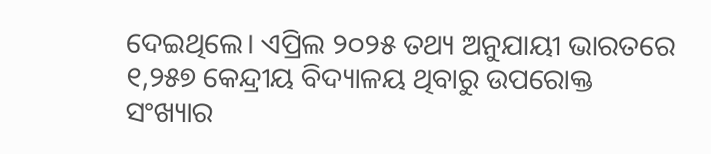ଦେଇଥିଲେ। ଏପ୍ରିଲ ୨୦୨୫ ତଥ୍ୟ ଅନୁଯାୟୀ ଭାରତରେ ୧,୨୫୭ କେନ୍ଦ୍ରୀୟ ବିଦ୍ୟାଳୟ ଥିବାରୁ ଉପରୋକ୍ତ ସଂଖ୍ୟାର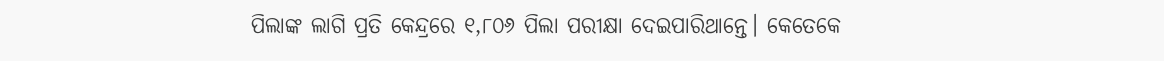ପିଲାଙ୍କ ଲାଗି ପ୍ରତି କେନ୍ଦ୍ରରେ ୧,୮୦୬ ପିଲା ପରୀକ୍ଷା ଦେଇପାରିଥାନ୍ତେ। କେତେକେ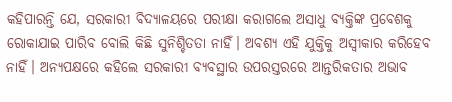କହିପାରନ୍ତି ଯେ, ସରକାରୀ ବିଦ୍ୟାଳୟରେ ପରୀକ୍ଷା କରାଗଲେ ଅସାଧୁ ବ୍ୟକ୍ତିଙ୍କ ପ୍ରବେଶକୁ ରୋକାଯାଇ ପାରିବ ବୋଲି କିଛି ସୁନିଶ୍ଚିତତା ନାହିଁ। ଅବଶ୍ୟ ଏହି ଯୁକ୍ତିକୁ ଅସ୍ବୀକାର କରିହେବ ନାହିଁ। ଅନ୍ୟପକ୍ଷରେ କହିଲେ ସରକାରୀ ବ୍ୟବସ୍ଥାର ଉପରସ୍ତରରେ ଆନ୍ତରିକତାର ଅଭାବ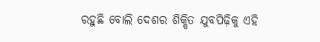ରହୁଛି ବୋଲି ଦେଶର ଶିକ୍ଷିତ ଯୁବପିଢ଼ିକୁ ଏହି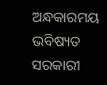ଅନ୍ଧକାରମୟ ଭବିଷ୍ୟତ ସରକାରୀ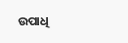ଉପାଧି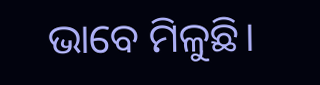ଭାବେ ମିଳୁଛି।